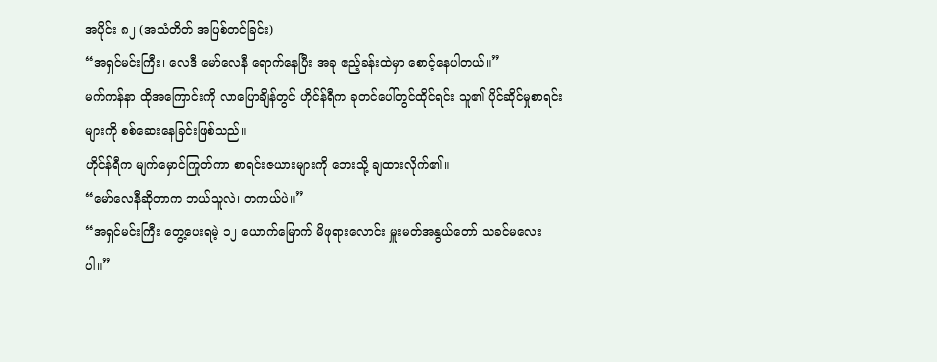အပိုင်း ၈၂ (အသံတိတ် အပြစ်တင်ခြင်း)
“အရှင်မင်းကြီး၊ လေဒီ မော်လေနီ ရောက်နေပြီး အခု ဧည့်ခန်းထဲမှာ စောင့်နေပါတယ်။”
မက်ကန်နာ ထိုအကြောင်းကို လာပြောချိန်တွင် ဟိုင်န်ရီက ခုတင်ပေါ်တွင်ထိုင်ရင်း သူ၏ ပိုင်ဆိုင်မှုစာရင်းများကို စစ်ဆေးနေခြင်းဖြစ်သည်။
ဟိုင်န်ရီက မျက်မှောင်ကြုတ်ကာ စာရင်းဇယားများကို ဘေးသို့ ချထားလိုက်၏။
“မော်လေနီဆိုတာက ဘယ်သူလဲ၊ တကယ်ပဲ။”
“အရှင်မင်းကြီး တွေ့ပေးရမဲ့ ၁၂ ယောက်မြောက် မိဖုရားလောင်း မှူးမတ်အနွယ်တော် သခင်မလေးပါ။”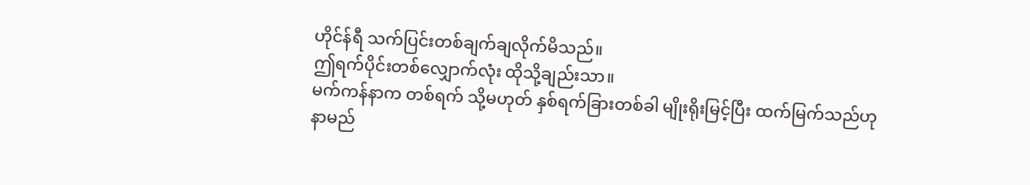ဟိုင်န်ရီ သက်ပြင်းတစ်ချက်ချလိုက်မိသည်။
ဤရက်ပိုင်းတစ်လျှောက်လုံး ထိုသို့ချည်းသာ။
မက်ကန်နာက တစ်ရက် သို့မဟုတ် နှစ်ရက်ခြားတစ်ခါ မျိုးရိုးမြင့်ပြီး ထက်မြက်သည်ဟု နာမည်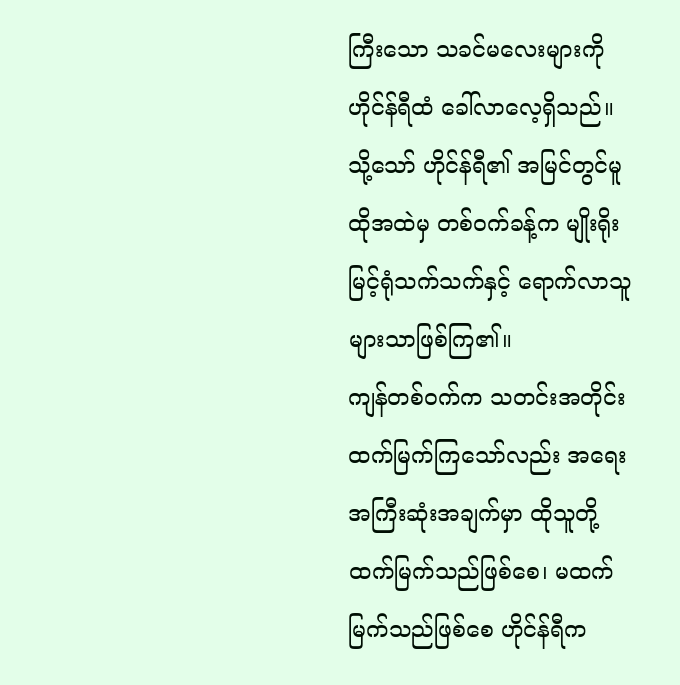ကြီးသော သခင်မလေးများကို ဟိုင်န်ရီထံ ခေါ်လာလေ့ရှိသည်။
သို့သော် ဟိုင်န်ရီ၏ အမြင်တွင်မူ ထိုအထဲမှ တစ်ဝက်ခန့်က မျိုးရိုးမြင့်ရုံသက်သက်နှင့် ရောက်လာသူများသာဖြစ်ကြ၏။
ကျန်တစ်ဝက်က သတင်းအတိုင်း ထက်မြက်ကြသော်လည်း အရေးအကြီးဆုံးအချက်မှာ ထိုသူတို့ ထက်မြက်သည်ဖြစ်စေ၊ မထက်မြက်သည်ဖြစ်စေ ဟိုင်န်ရီက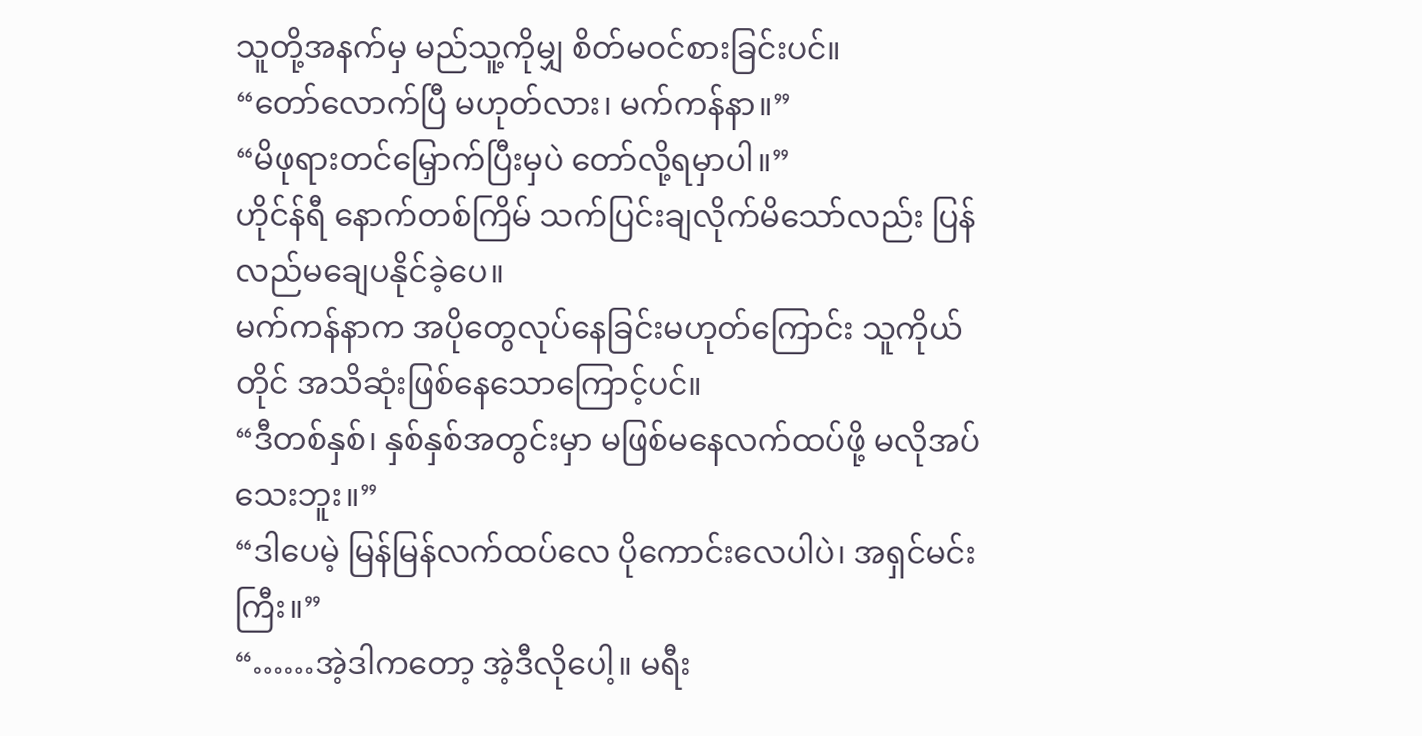သူတို့အနက်မှ မည်သူ့ကိုမျှ စိတ်မဝင်စားခြင်းပင်။
“တော်လောက်ပြီ မဟုတ်လား၊ မက်ကန်နာ။”
“မိဖုရားတင်မြှောက်ပြီးမှပဲ တော်လို့ရမှာပါ။”
ဟိုင်န်ရီ နောက်တစ်ကြိမ် သက်ပြင်းချလိုက်မိသော်လည်း ပြန်လည်မချေပနိုင်ခဲ့ပေ။
မက်ကန်နာက အပိုတွေလုပ်နေခြင်းမဟုတ်ကြောင်း သူကိုယ်တိုင် အသိဆုံးဖြစ်နေသောကြောင့်ပင်။
“ဒီတစ်နှစ်၊ နှစ်နှစ်အတွင်းမှာ မဖြစ်မနေလက်ထပ်ဖို့ မလိုအပ်သေးဘူး။”
“ဒါပေမဲ့ မြန်မြန်လက်ထပ်လေ ပိုကောင်းလေပါပဲ၊ အရှင်မင်းကြီး။”
“……အဲ့ဒါကတော့ အဲ့ဒီလိုပေါ့။ မရီး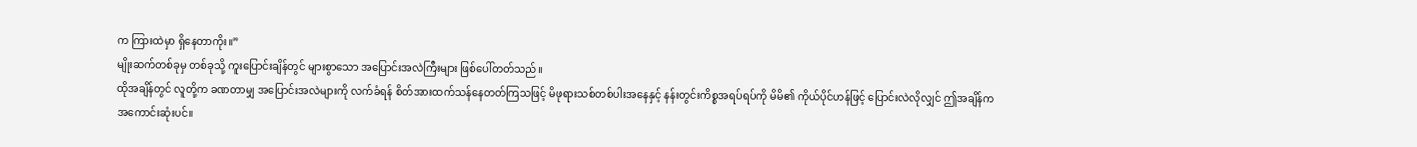က ကြားထဲမှာ ရှိနေတာကိုး။”
မျိုးဆက်တစ်ခုမှ တစ်ခုသို့ ကူးပြောင်းချိန်တွင် များစွာသော အပြောင်းအလဲကြီးများ ဖြစ်ပေါ်တတ်သည်။
ထိုအချိန်တွင် လူတို့က ခဏတာမျှ အပြောင်းအလဲများကို လက်ခံရန် စိတ်အားထက်သန်နေတတ်ကြသဖြင့် မိဖုရားသစ်တစ်ပါးအနေနှင့် နန်းတွင်းကိစ္စအရပ်ရပ်ကို မိမိ၏ ကိုယ်ပိုင်ဟန်ဖြင့် ပြောင်းလဲလိုလျှင် ဤအချိန်က အကောင်းဆုံးပင်။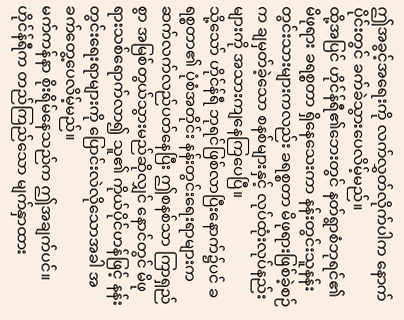ဤအခွင့်အရေးကို လက်လွှတ်လိုက်ပါက နောက်ပိုင်းတွင် ခက်ခဲသွားပေလိမ့်မည်။
ထို့အပြင် ဟိုင်န်ရီ၏ဘေးတွင် နတ်ရွာစံဘုရင်၏ မိဖုရား ခရစ္စတာ ရှိနေသေးကာ နန်းတွင်းသူနန်းတွင်းသားများကလည်း ခရစ္စတာ မိဖုရားဖြစ်ခဲ့စဉ်က ချမှတ်ခဲ့သော စနစ်များနှင့် လုပ်ထုံးလုပ်နည်းများကို အသားကျနေကြပေပြီ။
သို့သော် ဟိုင်န်ရီ ဘုရင်ဖြစ်လာပြီးနောက်၌ပင် ခရစ္စတာ၏ ပုံစံအတိုင်း နန်းတွင်းရေးရာများက ဆက်လက်လည်ပတ်နေပြီး ဤစနစ်သာ ကြာရှည်စွာ အမြစ်တွယ်သွားမည်ဆိုလျှင် နောင်တွင် မိဖုရားသစ်ရောက်လာ၍ သူ၏ ကိုယ်ပိုင်ဟန်ဖြင့် နန်းတွင်းရေးရာများကို ပြောင်းလဲလိုသောအခါ အခက်တွေ့ပေလိမ့်မည်။
မက်ကန်နာ စိုးရိမ်နေသည်က ဤအချက်ပင်။
ဟိုင်န်ရီက တည်ကြည်သော မျက်နှာထား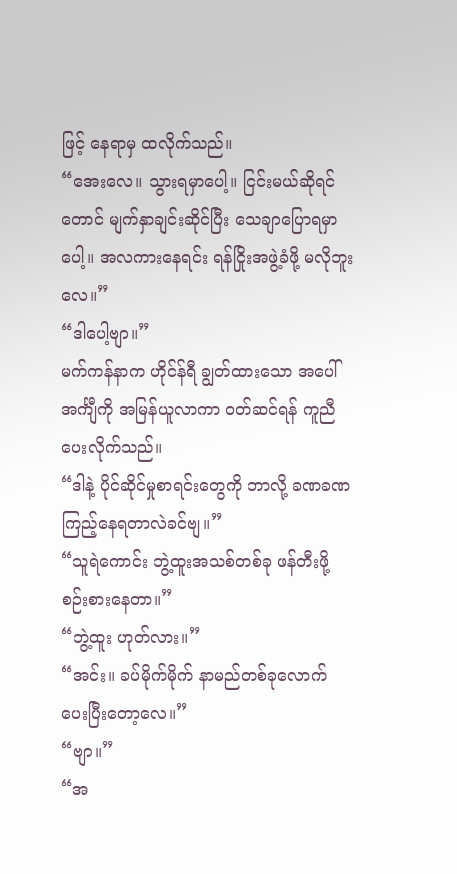ဖြင့် နေရာမှ ထလိုက်သည်။
“အေးလေ။ သွားရမှာပေါ့။ ငြင်းမယ်ဆိုရင်တောင် မျက်နှာချင်းဆိုင်ပြီး သေချာပြောရမှာပေါ့။ အလကားနေရင်း ရန်ငြိုးအဖွဲ့ခံဖို့ မလိုဘူးလေ။”
“ဒါပေါ့ဗျာ။”
မက်ကန်နာက ဟိုင်န်ရီ ချွတ်ထားသော အပေါ်အင်္ကျီကို အမြန်ယူလာကာ ဝတ်ဆင်ရန် ကူညီပေးလိုက်သည်။
“ဒါနဲ့ ပိုင်ဆိုင်မှုစာရင်းတွေကို ဘာလို့ ခဏခဏ ကြည့်နေရတာလဲခင်ဗျ။”
“သူရဲကောင်း ဘွဲ့ထူးအသစ်တစ်ခု ဖန်တီးဖို့ စဉ်းစားနေတာ။”
“ဘွဲ့ထူး ဟုတ်လား။”
“အင်း။ ခပ်မိုက်မိုက် နာမည်တစ်ခုလောက် ပေးပြီးတော့လေ။”
“ဗျာ။”
“အ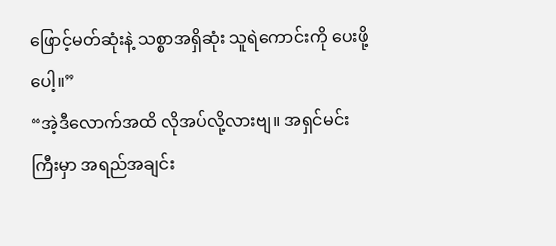ဖြောင့်မတ်ဆုံးနဲ့ သစ္စာအရှိဆုံး သူရဲကောင်းကို ပေးဖို့ပေါ့။”
“အဲ့ဒီလောက်အထိ လိုအပ်လို့လားဗျ။ အရှင်မင်းကြီးမှာ အရည်အချင်း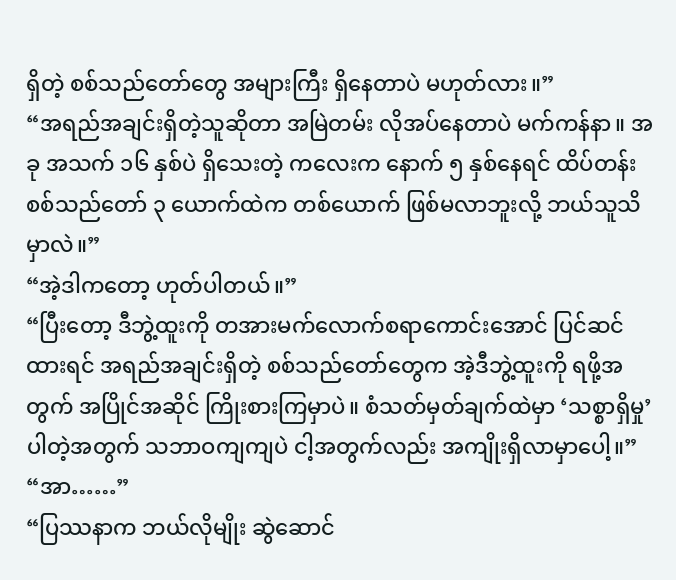ရှိတဲ့ စစ်သည်တော်တွေ အများကြီး ရှိနေတာပဲ မဟုတ်လား။”
“အရည်အချင်းရှိတဲ့သူဆိုတာ အမြဲတမ်း လိုအပ်နေတာပဲ မက်ကန်နာ။ အခု အသက် ၁၆ နှစ်ပဲ ရှိသေးတဲ့ ကလေးက နောက် ၅ နှစ်နေရင် ထိပ်တန်း စစ်သည်တော် ၃ ယောက်ထဲက တစ်ယောက် ဖြစ်မလာဘူးလို့ ဘယ်သူသိမှာလဲ။”
“အဲ့ဒါကတော့ ဟုတ်ပါတယ်။”
“ပြီးတော့ ဒီဘွဲ့ထူးကို တအားမက်လောက်စရာကောင်းအောင် ပြင်ဆင်ထားရင် အရည်အချင်းရှိတဲ့ စစ်သည်တော်တွေက အဲ့ဒီဘွဲ့ထူးကို ရဖို့အတွက် အပြိုင်အဆိုင် ကြိုးစားကြမှာပဲ။ စံသတ်မှတ်ချက်ထဲမှာ ‘သစ္စာရှိမှု’ ပါတဲ့အတွက် သဘာဝကျကျပဲ ငါ့အတွက်လည်း အကျိုးရှိလာမှာပေါ့။”
“အာ……”
“ပြဿနာက ဘယ်လိုမျိုး ဆွဲဆောင်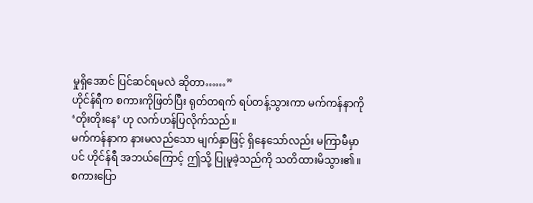မှုရှိအောင် ပြင်ဆင်ရမလဲ ဆိုတာ……”
ဟိုင်န်ရီက စကားကိုဖြတ်ပြီး ရုတ်တရက် ရပ်တန့်သွားကာ မက်ကန်နာကို ‘တိုးတိုးနေ’ ဟု လက်ဟန်ပြလိုက်သည်။
မက်ကန်နာက နားမလည်သော မျက်နှာဖြင့် ရှိနေသော်လည်း မကြာမီမှာပင် ဟိုင်န်ရီ အဘယ်ကြောင့် ဤသို့ ပြုမူခဲ့သည်ကို သတိထားမိသွား၏။
စကားပြော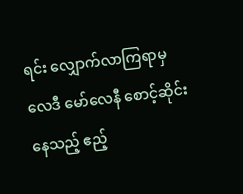ရင်း လျှောက်လာကြရာမှ လေဒီ မော်လေနီ စောင့်ဆိုင်းနေသည့် ဧည့်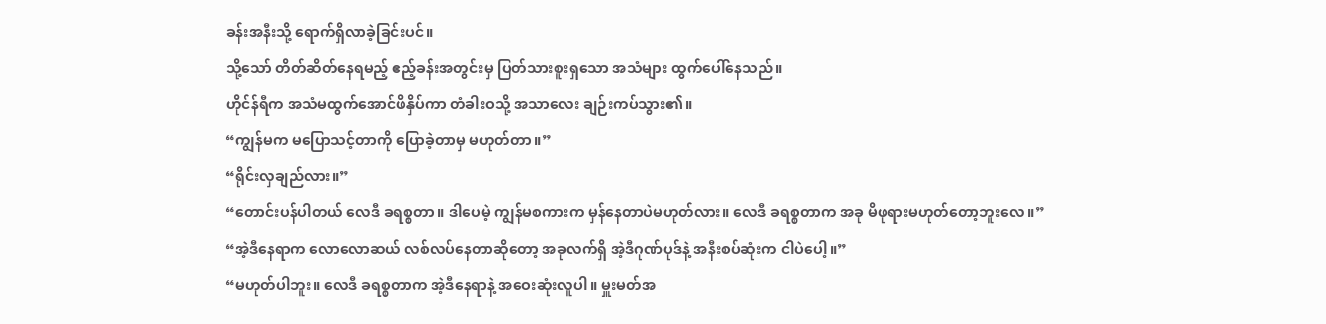ခန်းအနီးသို့ ရောက်ရှိလာခဲ့ခြင်းပင်။
သို့သော် တိတ်ဆိတ်နေရမည့် ဧည့်ခန်းအတွင်းမှ ပြတ်သားစူးရှသော အသံများ ထွက်ပေါ်နေသည်။
ဟိုင်န်ရီက အသံမထွက်အောင်ဖိနှိပ်ကာ တံခါးဝသို့ အသာလေး ချဉ်းကပ်သွား၏။
“ကျွန်မက မပြောသင့်တာကို ပြောခဲ့တာမှ မဟုတ်တာ။”
“ရိုင်းလှချည်လား။”
“တောင်းပန်ပါတယ် လေဒီ ခရစ္စတာ။ ဒါပေမဲ့ ကျွန်မစကားက မှန်နေတာပဲမဟုတ်လား။ လေဒီ ခရစ္စတာက အခု မိဖုရားမဟုတ်တော့ဘူးလေ။”
“အဲ့ဒီနေရာက လောလောဆယ် လစ်လပ်နေတာဆိုတော့ အခုလက်ရှိ အဲ့ဒီဂုဏ်ပုဒ်နဲ့ အနီးစပ်ဆုံးက ငါပဲပေါ့။”
“မဟုတ်ပါဘူး။ လေဒီ ခရစ္စတာက အဲ့ဒီနေရာနဲ့ အဝေးဆုံးလူပါ။ မှူးမတ်အ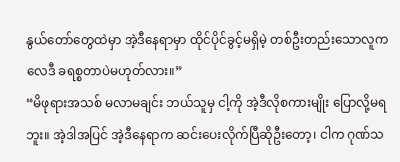နွယ်တော်တွေထဲမှာ အဲ့ဒီနေရာမှာ ထိုင်ပိုင်ခွင့်မရှိမဲ့ တစ်ဦးတည်းသောလူက လေဒီ ခရစ္စတာပဲမဟုတ်လား။”
“မိဖုရားအသစ် မလာမချင်း ဘယ်သူမှ ငါ့ကို အဲ့ဒီလိုစကားမျိုး ပြောလို့မရဘူး။ အဲ့ဒါအပြင် အဲ့ဒီနေရာက ဆင်းပေးလိုက်ပြီဆိုဦးတော့၊ ငါက ဂုဏ်သ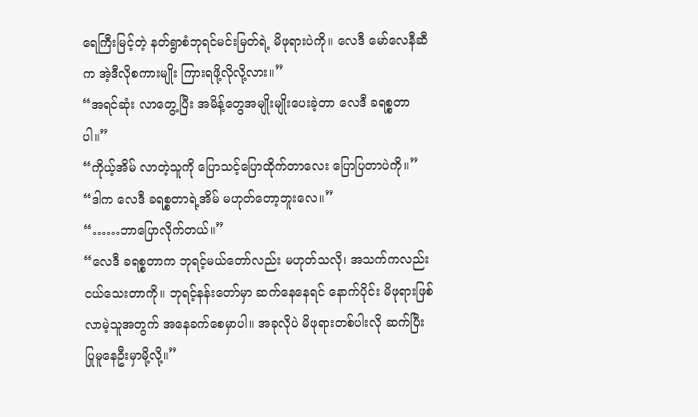ရေကြီးမြင့်တဲ့ နတ်ရွာစံဘုရင်မင်းမြတ်ရဲ့ မိဖုရားပဲကို။ လေဒီ မော်လေနီဆီက အဲ့ဒီလိုစကားမျိုး ကြားရဖို့လိုလို့လား။”
“အရင်ဆုံး လာတွေ့ပြီး အမိန့်တွေအမျိုးမျိုးပေးခဲ့တာ လေဒီ ခရစ္စတာပါ။”
“ကိုယ့်အိမ် လာတဲ့သူကို ပြောသင့်ပြောထိုက်တာလေး ပြောပြတာပဲကို။”
“ဒါက လေဒီ ခရစ္စတာရဲ့အိမ် မဟုတ်တော့ဘူးလေ။”
“……ဘာပြောလိုက်တယ်။”
“လေဒီ ခရစ္စတာက ဘုရင့်မယ်တော်လည်း မဟုတ်သလို၊ အသက်ကလည်း ငယ်သေးတာကို။ ဘုရင့်နန်းတော်မှာ ဆက်နေနေရင် နောက်ပိုင်း မိဖုရားဖြစ်လာမဲ့သူအတွက် အနေခက်စေမှာပါ။ အခုလိုပဲ မိဖုရားတစ်ပါးလို ဆက်ပြီး ပြုမူနေဦးမှာမို့လို့။”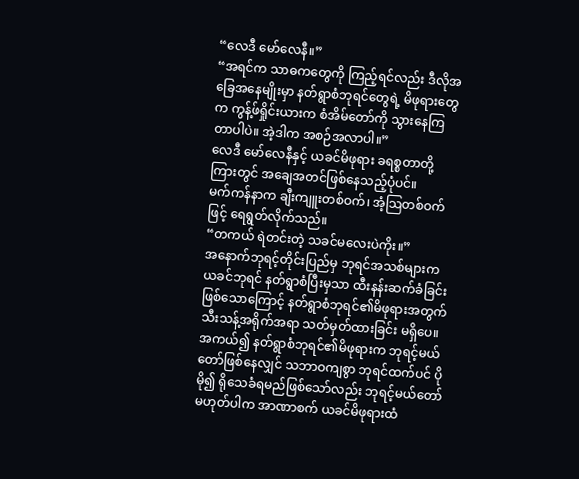“လေဒီ မော်လေနီ။”
“အရင်က သာဓကတွေကို ကြည့်ရင်လည်း ဒီလိုအခြေအနေမျိုးမှာ နတ်ရွာစံဘုရင်တွေရဲ့ မိဖုရားတွေက ကွန့်ဖ်ရှိုင်းယားက စံအိမ်တော်ကို သွားနေကြတာပါပဲ။ အဲ့ဒါက အစဉ်အလာပါ။”
လေဒီ မော်လေနီနှင့် ယခင်မိဖုရား ခရစ္စတာတို့ကြားတွင် အချေအတင်ဖြစ်နေသည့်ပုံပင်။
မက်ကန်နာက ချီးကျူးတစ်ဝက်၊ အံ့သြတစ်ဝက်ဖြင့် ရေရွတ်လိုက်သည်။
“တကယ် ရဲတင်းတဲ့ သခင်မလေးပဲကိုး။”
အနောက်ဘုရင့်တိုင်းပြည်မှ ဘုရင်အသစ်များက ယခင်ဘုရင် နတ်ရွာစံပြီးမှသာ ထီးနန်းဆက်ခံခြင်းဖြစ်သောကြောင့် နတ်ရွာစံဘုရင်၏မိဖုရားအတွက် သီးသန့်အရိုက်အရာ သတ်မှတ်ထားခြင်း မရှိပေ။
အကယ်၍ နတ်ရွာစံဘုရင်၏မိဖုရားက ဘုရင့်မယ်တော်ဖြစ်နေလျှင် သဘာဝကျစွာ ဘုရင်ထက်ပင် ပိုမို၍ ရိုသေခံရမည်ဖြစ်သော်လည်း ဘုရင့်မယ်တော်မဟုတ်ပါက အာဏာစက် ယခင်မိဖုရားထံ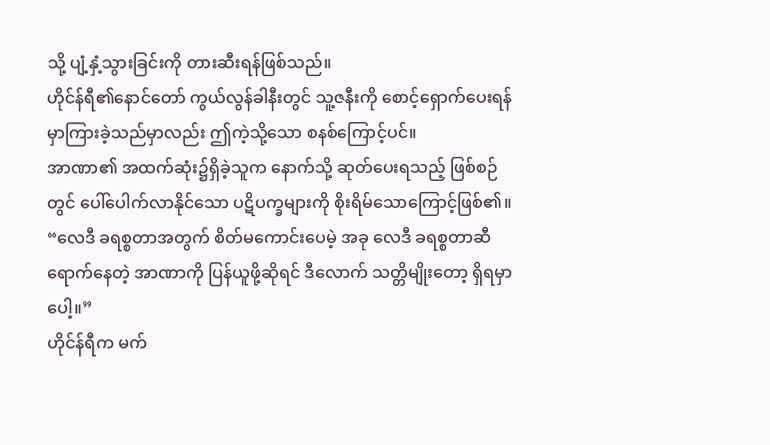သို့ ပျံ့နှံ့သွားခြင်းကို တားဆီးရန်ဖြစ်သည်။
ဟိုင်န်ရီ၏နောင်တော် ကွယ်လွန်ခါနီးတွင် သူ့ဇနီးကို စောင့်ရှောက်ပေးရန် မှာကြားခဲ့သည်မှာလည်း ဤကဲ့သို့သော စနစ်ကြောင့်ပင်။
အာဏာ၏ အထက်ဆုံး၌ရှိခဲ့သူက နောက်သို့ ဆုတ်ပေးရသည့် ဖြစ်စဉ်တွင် ပေါ်ပေါက်လာနိုင်သော ပဋိပက္ခများကို စိုးရိမ်သောကြောင့်ဖြစ်၏။
“လေဒီ ခရစ္စတာအတွက် စိတ်မကောင်းပေမဲ့ အခု လေဒီ ခရစ္စတာဆီရောက်နေတဲ့ အာဏာကို ပြန်ယူဖို့ဆိုရင် ဒီလောက် သတ္တိမျိုးတော့ ရှိရမှာပေါ့။”
ဟိုင်န်ရီက မက်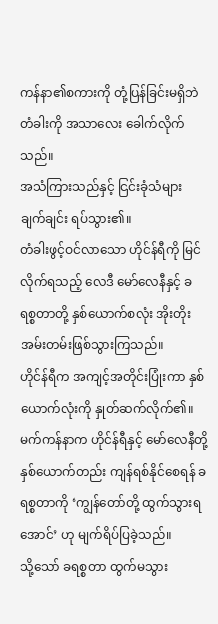ကန်နာ၏စကားကို တုံ့ပြန်ခြင်းမရှိဘဲ တံခါးကို အသာလေး ခေါက်လိုက်သည်။
အသံကြားသည်နှင့် ငြင်းခုံသံများ ချက်ချင်း ရပ်သွား၏။
တံခါးဖွင့်ဝင်လာသော ဟိုင်န်ရီကို မြင်လိုက်ရသည့် လေဒီ မော်လေနီနှင့် ခရစ္စတာတို့ နှစ်ယောက်စလုံး အိုးတိုးအမ်းတမ်းဖြစ်သွားကြသည်။
ဟိုင်န်ရီက အကျင့်အတိုင်းပြုံးကာ နှစ်ယောက်လုံးကို နှုတ်ဆက်လိုက်၏။
မက်ကန်နာက ဟိုင်န်ရီနှင့် မော်လေနီတို့ နှစ်ယောက်တည်း ကျန်ရစ်နိုင်စေရန် ခရစ္စတာကို ‘ကျွန်တော်တို့ ထွက်သွားရအောင်’ ဟု မျက်ရိပ်ပြခဲ့သည်။
သို့သော် ခရစ္စတာ ထွက်မသွား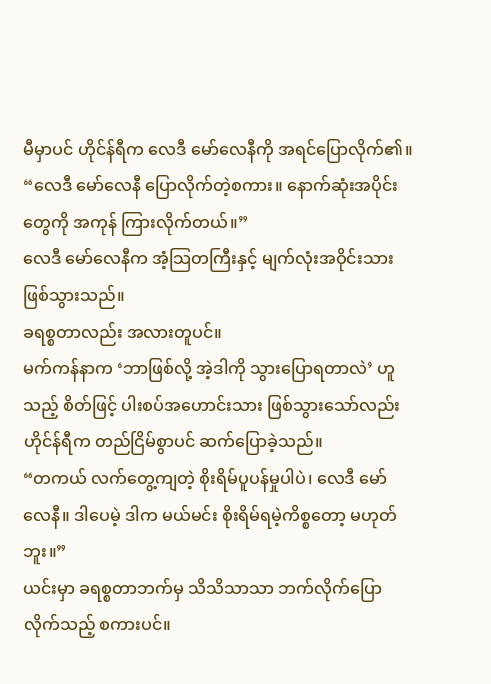မီမှာပင် ဟိုင်န်ရီက လေဒီ မော်လေနီကို အရင်ပြောလိုက်၏။
“လေဒီ မော်လေနီ ပြောလိုက်တဲ့စကား။ နောက်ဆုံးအပိုင်းတွေကို အကုန် ကြားလိုက်တယ်။”
လေဒီ မော်လေနီက အံ့သြတကြီးနှင့် မျက်လုံးအဝိုင်းသား ဖြစ်သွားသည်။
ခရစ္စတာလည်း အလားတူပင်။
မက်ကန်နာက ‘ဘာဖြစ်လို့ အဲ့ဒါကို သွားပြောရတာလဲ’ ဟူသည့် စိတ်ဖြင့် ပါးစပ်အဟောင်းသား ဖြစ်သွားသော်လည်း ဟိုင်န်ရီက တည်ငြိမ်စွာပင် ဆက်ပြောခဲ့သည်။
“တကယ် လက်တွေ့ကျတဲ့ စိုးရိမ်ပူပန်မှုပါပဲ၊ လေဒီ မော်လေနီ။ ဒါပေမဲ့ ဒါက မယ်မင်း စိုးရိမ်ရမဲ့ကိစ္စတော့ မဟုတ်ဘူး။”
ယင်းမှာ ခရစ္စတာဘက်မှ သိသိသာသာ ဘက်လိုက်ပြောလိုက်သည့် စကားပင်။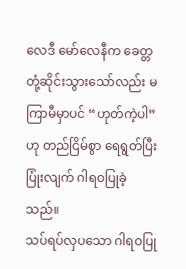လေဒီ မော်လေနီက ခေတ္တတုံ့ဆိုင်းသွားသော်လည်း မကြာမီမှာပင် “ဟုတ်ကဲ့ပါ” ဟု တည်ငြိမ်စွာ ရေရွတ်ပြီး ပြုံးလျက် ဂါရဝပြုခဲ့သည်။
သပ်ရပ်လှပသော ဂါရဝပြု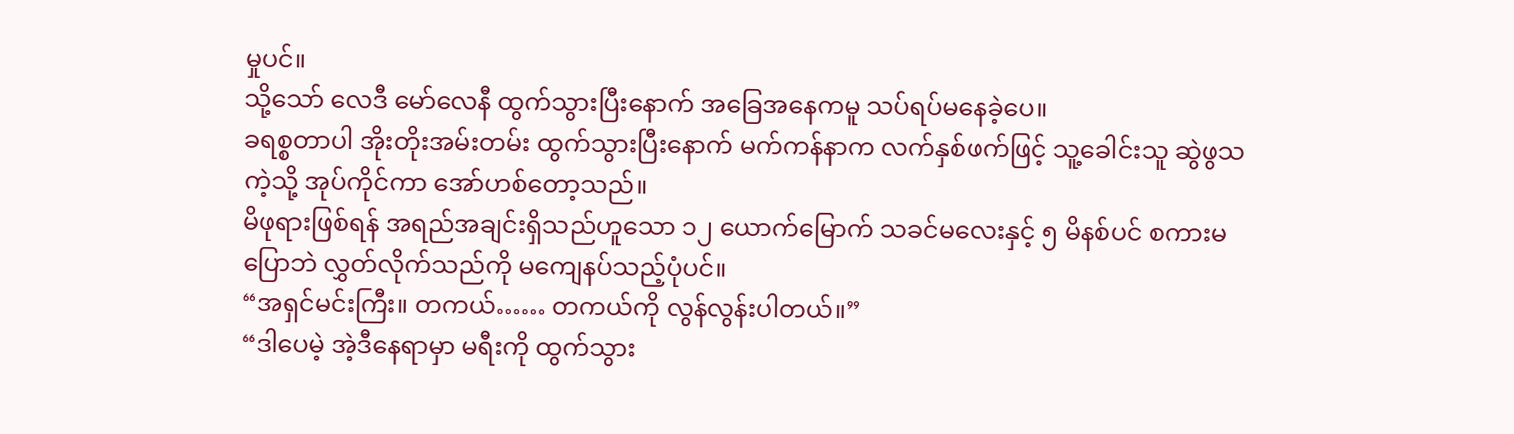မှုပင်။
သို့သော် လေဒီ မော်လေနီ ထွက်သွားပြီးနောက် အခြေအနေကမူ သပ်ရပ်မနေခဲ့ပေ။
ခရစ္စတာပါ အိုးတိုးအမ်းတမ်း ထွက်သွားပြီးနောက် မက်ကန်နာက လက်နှစ်ဖက်ဖြင့် သူ့ခေါင်းသူ ဆွဲဖွသကဲ့သို့ အုပ်ကိုင်ကာ အော်ဟစ်တော့သည်။
မိဖုရားဖြစ်ရန် အရည်အချင်းရှိသည်ဟူသော ၁၂ ယောက်မြောက် သခင်မလေးနှင့် ၅ မိနစ်ပင် စကားမပြောဘဲ လွှတ်လိုက်သည်ကို မကျေနပ်သည့်ပုံပင်။
“အရှင်မင်းကြီး။ တကယ်…… တကယ်ကို လွန်လွန်းပါတယ်။”
“ဒါပေမဲ့ အဲ့ဒီနေရာမှာ မရီးကို ထွက်သွား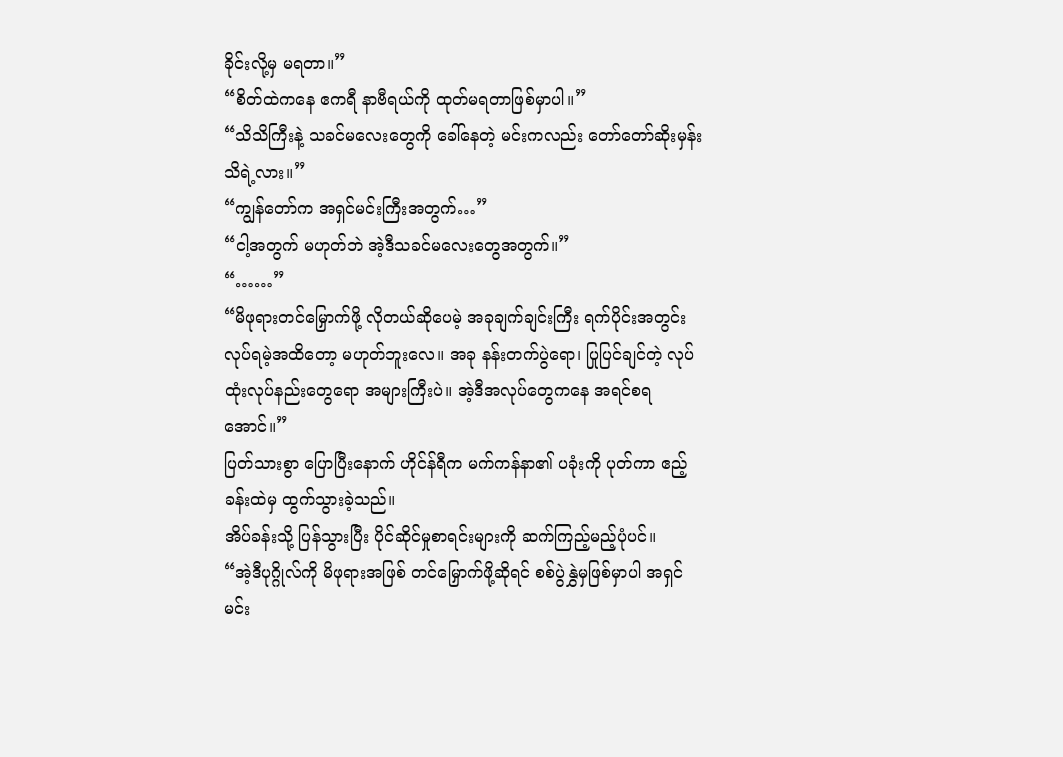ခိုင်းလို့မှ မရတာ။”
“စိတ်ထဲကနေ ဧကရီ နာဗီရယ်ကို ထုတ်မရတာဖြစ်မှာပါ။”
“သိသိကြီးနဲ့ သခင်မလေးတွေကို ခေါ်နေတဲ့ မင်းကလည်း တော်တော်ဆိုးမှန်း သိရဲ့လား။”
“ကျွန်တော်က အရှင်မင်းကြီးအတွက်…”
“ငါ့အတွက် မဟုတ်ဘဲ အဲ့ဒီသခင်မလေးတွေအတွက်။”
“……”
“မိဖုရားတင်မြှောက်ဖို့ လိုတယ်ဆိုပေမဲ့ အခုချက်ချင်းကြီး ရက်ပိုင်းအတွင်း လုပ်ရမဲ့အထိတော့ မဟုတ်ဘူးလေ။ အခု နန်းတက်ပွဲရော၊ ပြုပြင်ချင်တဲ့ လုပ်ထုံးလုပ်နည်းတွေရော အများကြီးပဲ။ အဲ့ဒီအလုပ်တွေကနေ အရင်စရအောင်။”
ပြတ်သားစွာ ပြောပြီးနောက် ဟိုင်န်ရီက မက်ကန်နာ၏ ပခုံးကို ပုတ်ကာ ဧည့်ခန်းထဲမှ ထွက်သွားခဲ့သည်။
အိပ်ခန်းသို့ ပြန်သွားပြီး ပိုင်ဆိုင်မှုစာရင်းများကို ဆက်ကြည့်မည့်ပုံပင်။
“အဲ့ဒီပုဂ္ဂိုလ်ကို မိဖုရားအဖြစ် တင်မြှောက်ဖို့ဆိုရင် စစ်ပွဲနွှဲမှဖြစ်မှာပါ အရှင်မင်း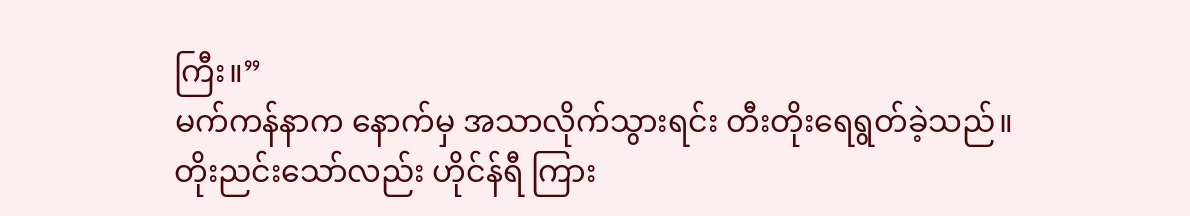ကြီး။”
မက်ကန်နာက နောက်မှ အသာလိုက်သွားရင်း တီးတိုးရေရွတ်ခဲ့သည်။
တိုးညင်းသော်လည်း ဟိုင်န်ရီ ကြား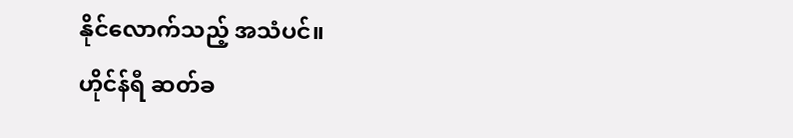နိုင်လောက်သည့် အသံပင်။
ဟိုင်န်ရီ ဆတ်ခ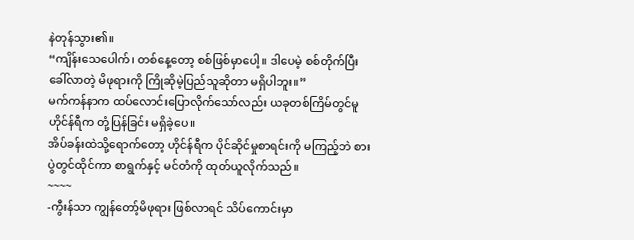နဲတုန်သွား၏။
“ကျိန်းသေပေါက်၊ တစ်နေ့တော့ စစ်ဖြစ်မှာပေါ့။ ဒါပေမဲ့ စစ်တိုက်ပြီး ခေါ်လာတဲ့ မိဖုရားကို ကြိုဆိုမဲ့ပြည်သူဆိုတာ မရှိပါဘူး။”
မက်ကန်နာက ထပ်လောင်းပြောလိုက်သော်လည်း ယခုတစ်ကြိမ်တွင်မူ ဟိုင်န်ရီက တုံ့ပြန်ခြင်း မရှိခဲ့ပေ။
အိပ်ခန်းထဲသို့ရောက်တော့ ဟိုင်န်ရီက ပိုင်ဆိုင်မှုစာရင်းကို မကြည့်ဘဲ စားပွဲတွင်ထိုင်ကာ စာရွက်နှင့် မင်တံကို ထုတ်ယူလိုက်သည်။
~~~~
-ကွီးန်သာ ကျွန်တော့်မိဖုရား ဖြစ်လာရင် သိပ်ကောင်းမှာ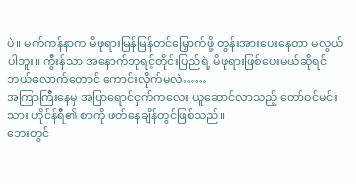ပဲ။ မက်ကန်နာက မိဖုရားမြန်မြန်တင်မြှောက်ဖို့ တွန်းအားပေးနေတာ မလွယ်ပါဘူး။ ကွီးန်သာ အနောက်ဘုရင့်တိုင်းပြည်ရဲ့ မိဖုရားဖြစ်ပေးမယ်ဆိုရင် ဘယ်လောက်တောင် ကောင်းလိုက်မလဲ……
အကြာကြီးနေမှ အပြာရောင်ငှက်ကလေး ယူဆောင်လာသည့် တော်ဝင်မင်းသား ဟိုင်န်ရီ၏ စာကို ဖတ်နေချိန်တွင်ဖြစ်သည်။
ဘေးတွင်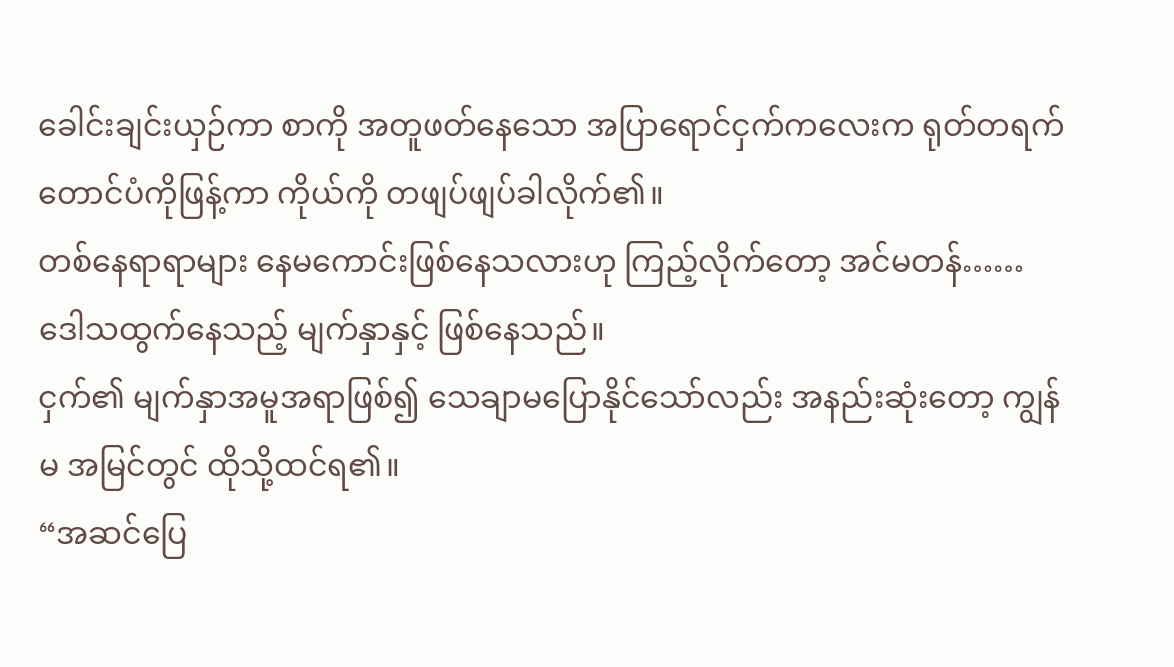ခေါင်းချင်းယှဉ်ကာ စာကို အတူဖတ်နေသော အပြာရောင်ငှက်ကလေးက ရုတ်တရက် တောင်ပံကိုဖြန့်ကာ ကိုယ်ကို တဖျပ်ဖျပ်ခါလိုက်၏။
တစ်နေရာရာများ နေမကောင်းဖြစ်နေသလားဟု ကြည့်လိုက်တော့ အင်မတန်…… ဒေါသထွက်နေသည့် မျက်နှာနှင့် ဖြစ်နေသည်။
ငှက်၏ မျက်နှာအမူအရာဖြစ်၍ သေချာမပြောနိုင်သော်လည်း အနည်းဆုံးတော့ ကျွန်မ အမြင်တွင် ထိုသို့ထင်ရ၏။
“အဆင်ပြေ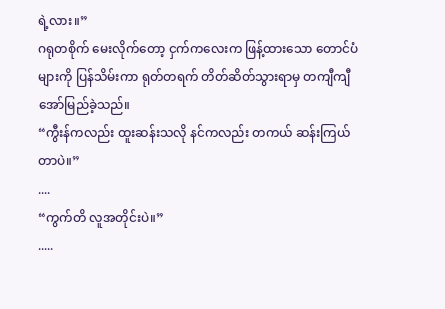ရဲ့လား။”
ဂရုတစိုက် မေးလိုက်တော့ ငှက်ကလေးက ဖြန့်ထားသော တောင်ပံများကို ပြန်သိမ်းကာ ရုတ်တရက် တိတ်ဆိတ်သွားရာမှ တကျီကျီ အော်မြည်ခဲ့သည်။
“ကွီးန်ကလည်း ထူးဆန်းသလို နင်ကလည်း တကယ် ဆန်းကြယ်တာပဲ။”
....
“ကွက်တိ လူအတိုင်းပဲ။”
.....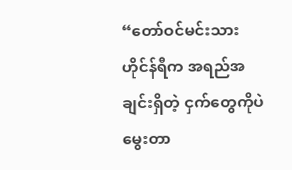“တော်ဝင်မင်းသား ဟိုင်န်ရီက အရည်အချင်းရှိတဲ့ ငှက်တွေကိုပဲ မွေးတာ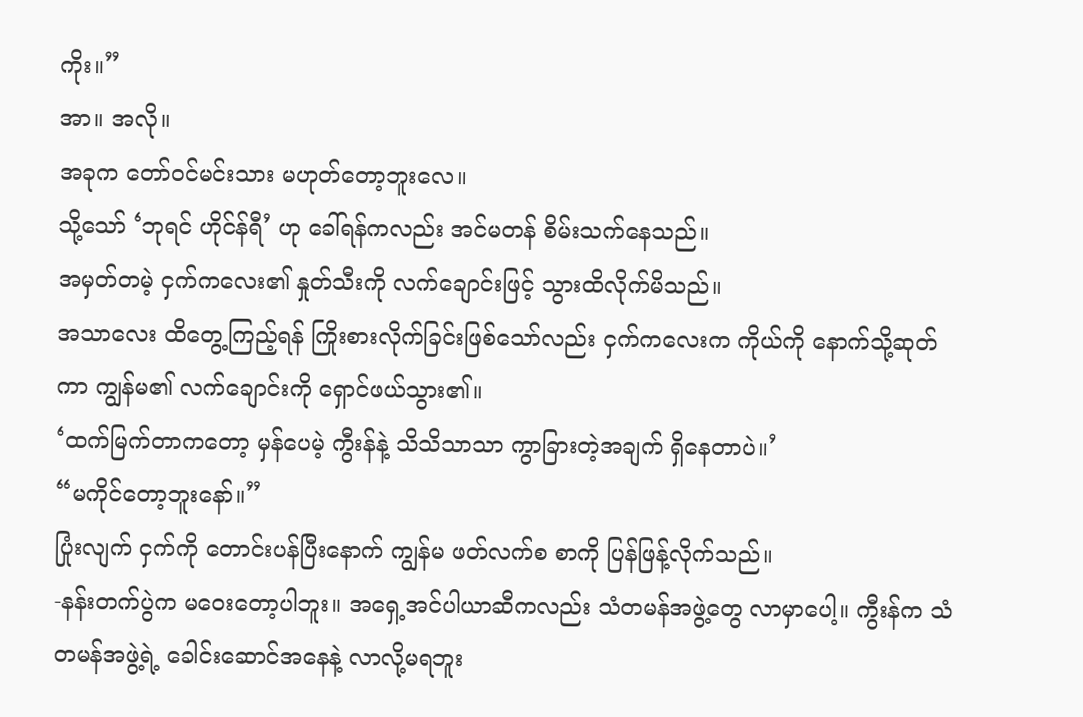ကိုး။”
အာ။ အလို။
အခုက တော်ဝင်မင်းသား မဟုတ်တော့ဘူးလေ။
သို့သော် ‘ဘုရင် ဟိုင်န်ရီ’ ဟု ခေါ်ရန်ကလည်း အင်မတန် စိမ်းသက်နေသည်။
အမှတ်တမဲ့ ငှက်ကလေး၏ နှုတ်သီးကို လက်ချောင်းဖြင့် သွားထိလိုက်မိသည်။
အသာလေး ထိတွေ့ကြည့်ရန် ကြိုးစားလိုက်ခြင်းဖြစ်သော်လည်း ငှက်ကလေးက ကိုယ်ကို နောက်သို့ဆုတ်ကာ ကျွန်မ၏ လက်ချောင်းကို ရှောင်ဖယ်သွား၏။
‘ထက်မြက်တာကတော့ မှန်ပေမဲ့ ကွီးန်နဲ့ သိသိသာသာ ကွာခြားတဲ့အချက် ရှိနေတာပဲ။’
“မကိုင်တော့ဘူးနော်။”
ပြုံးလျက် ငှက်ကို တောင်းပန်ပြီးနောက် ကျွန်မ ဖတ်လက်စ စာကို ပြန်ဖြန့်လိုက်သည်။
-နန်းတက်ပွဲက မဝေးတော့ပါဘူး။ အရှေ့အင်ပါယာဆီကလည်း သံတမန်အဖွဲ့တွေ လာမှာပေါ့။ ကွီးန်က သံတမန်အဖွဲ့ရဲ့ ခေါင်းဆောင်အနေနဲ့ လာလို့မရဘူး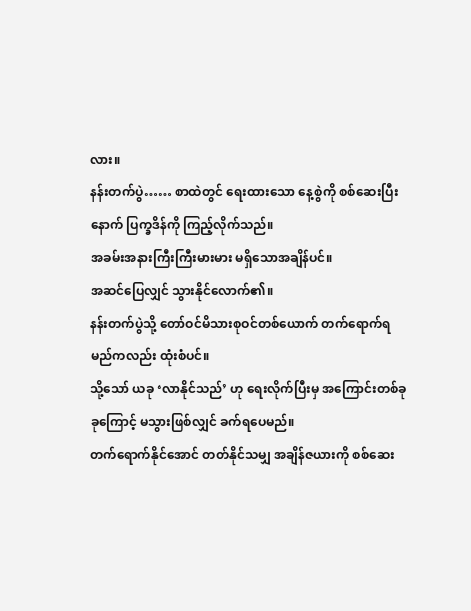လား။
နန်းတက်ပွဲ…… စာထဲတွင် ရေးထားသော နေ့စွဲကို စစ်ဆေးပြီးနောက် ပြက္ခဒိန်ကို ကြည့်လိုက်သည်။
အခမ်းအနားကြီးကြီးမားမား မရှိသောအချိန်ပင်။
အဆင်ပြေလျှင် သွားနိုင်လောက်၏။
နန်းတက်ပွဲသို့ တော်ဝင်မိသားစုဝင်တစ်ယောက် တက်ရောက်ရမည်ကလည်း ထုံးစံပင်။
သို့သော် ယခု ‘လာနိုင်သည်’ ဟု ရေးလိုက်ပြီးမှ အကြောင်းတစ်ခုခုကြောင့် မသွားဖြစ်လျှင် ခက်ရပေမည်။
တက်ရောက်နိုင်အောင် တတ်နိုင်သမျှ အချိန်ဇယားကို စစ်ဆေး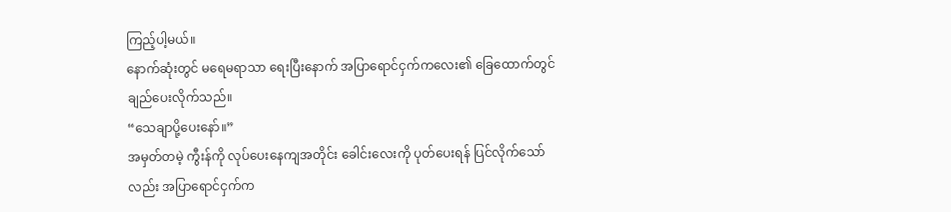ကြည့်ပါ့မယ်။
နောက်ဆုံးတွင် မရေမရာသာ ရေးပြီးနောက် အပြာရောင်ငှက်ကလေး၏ ခြေထောက်တွင် ချည်ပေးလိုက်သည်။
“သေချာပို့ပေးနော်။”
အမှတ်တမဲ့ ကွီးန်ကို လုပ်ပေးနေကျအတိုင်း ခေါင်းလေးကို ပုတ်ပေးရန် ပြင်လိုက်သော်လည်း အပြာရောင်ငှက်က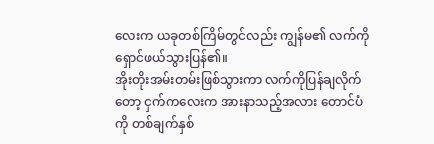လေးက ယခုတစ်ကြိမ်တွင်လည်း ကျွန်မ၏ လက်ကို ရှောင်ဖယ်သွားပြန်၏။
အိုးတိုးအမ်းတမ်းဖြစ်သွားကာ လက်ကိုပြန်ချလိုက်တော့ ငှက်ကလေးက အားနာသည့်အလား တောင်ပံကို တစ်ချက်နှစ်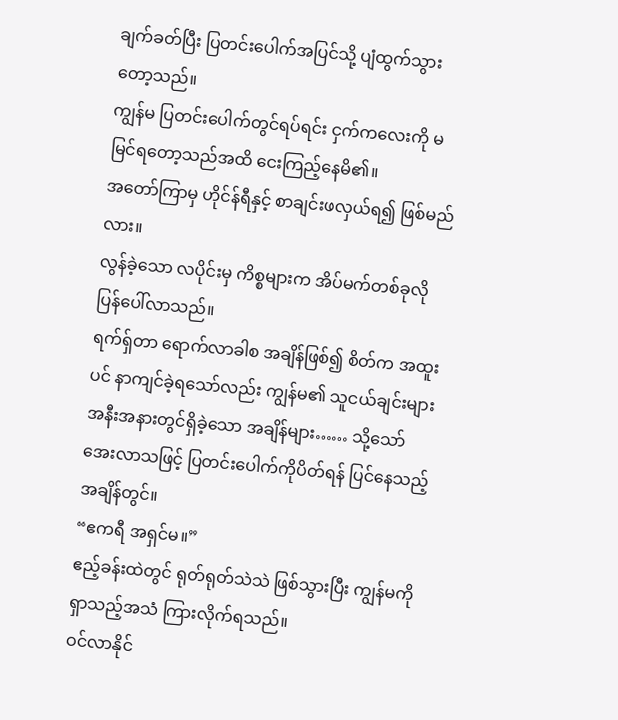ချက်ခတ်ပြီး ပြတင်းပေါက်အပြင်သို့ ပျံထွက်သွားတော့သည်။
ကျွန်မ ပြတင်းပေါက်တွင်ရပ်ရင်း ငှက်ကလေးကို မမြင်ရတော့သည်အထိ ငေးကြည့်နေမိ၏။
အတော်ကြာမှ ဟိုင်န်ရီနှင့် စာချင်းဖလှယ်ရ၍ ဖြစ်မည်လား။
လွန်ခဲ့သော လပိုင်းမှ ကိစ္စများက အိပ်မက်တစ်ခုလို ပြန်ပေါ်လာသည်။
ရက်ရှ်တာ ရောက်လာခါစ အချိန်ဖြစ်၍ စိတ်က အထူးပင် နာကျင်ခဲ့ရသော်လည်း ကျွန်မ၏ သူငယ်ချင်းများ အနီးအနားတွင်ရှိခဲ့သော အချိန်များ…… သို့သော် အေးလာသဖြင့် ပြတင်းပေါက်ကိုပိတ်ရန် ပြင်နေသည့် အချိန်တွင်။
“ဧကရီ အရှင်မ။”
ဧည့်ခန်းထဲတွင် ရုတ်ရုတ်သဲသဲ ဖြစ်သွားပြီး ကျွန်မကို ရှာသည့်အသံ ကြားလိုက်ရသည်။
ဝင်လာနိုင်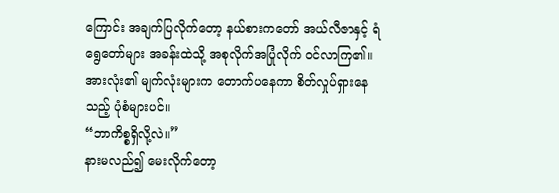ကြောင်း အချက်ပြလိုက်တော့ နယ်စားကတော် အယ်လီဇာနှင့် ရံရွေတော်များ အခန်းထဲသို့ အစုလိုက်အပြုံလိုက် ဝင်လာကြ၏။
အားလုံး၏ မျက်လုံးများက တောက်ပနေကာ စိတ်လှုပ်ရှားနေသည့် ပုံစံများပင်။
“ဘာကိစ္စရှိလို့လဲ။”
နားမလည်၍ မေးလိုက်တော့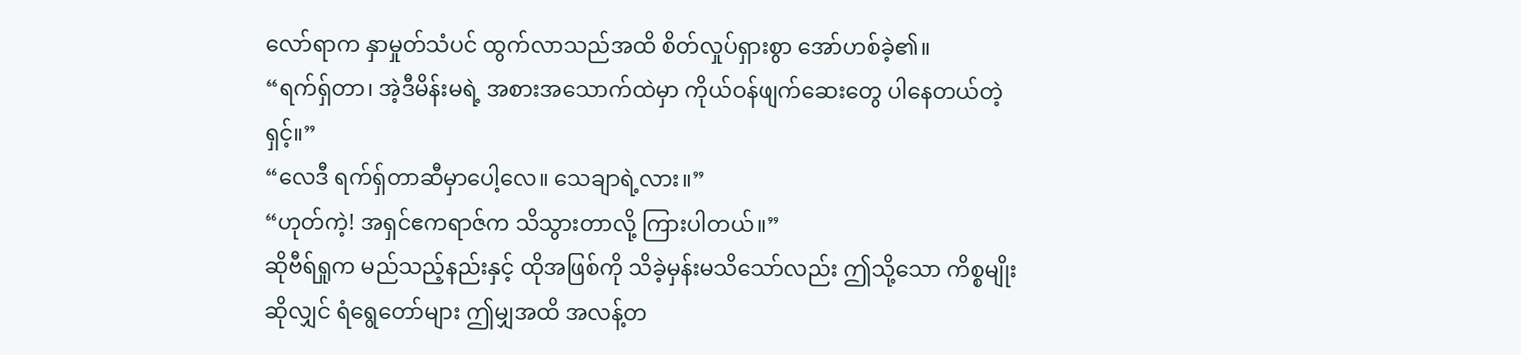လော်ရာက နှာမှုတ်သံပင် ထွက်လာသည်အထိ စိတ်လှုပ်ရှားစွာ အော်ဟစ်ခဲ့၏။
“ရက်ရှ်တာ၊ အဲ့ဒီမိန်းမရဲ့ အစားအသောက်ထဲမှာ ကိုယ်ဝန်ဖျက်ဆေးတွေ ပါနေတယ်တဲ့ရှင့်။”
“လေဒီ ရက်ရှ်တာဆီမှာပေါ့လေ။ သေချာရဲ့လား။”
“ဟုတ်ကဲ့! အရှင်ဧကရာဇ်က သိသွားတာလို့ ကြားပါတယ်။”
ဆိုဗီရ်ရှုက မည်သည့်နည်းနှင့် ထိုအဖြစ်ကို သိခဲ့မှန်းမသိသော်လည်း ဤသို့သော ကိစ္စမျိုးဆိုလျှင် ရံရွေတော်များ ဤမျှအထိ အလန့်တ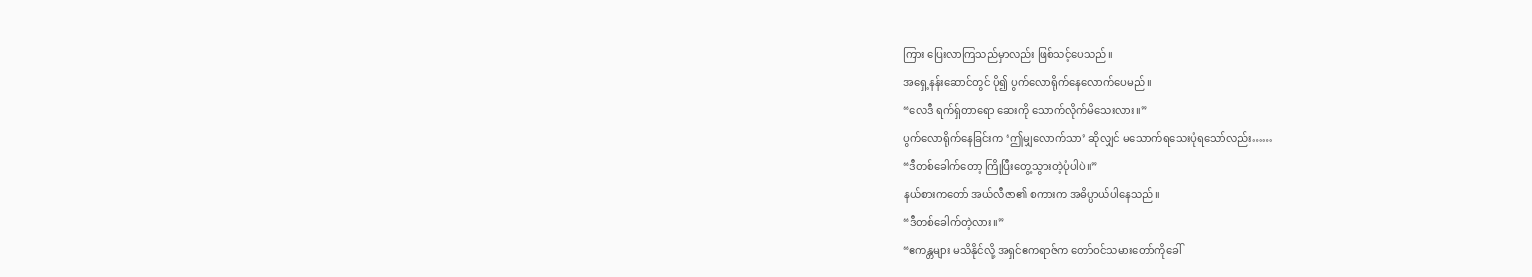ကြား ပြေးလာကြသည်မှာလည်း ဖြစ်သင့်ပေသည်။
အရှေ့နန်းဆောင်တွင် ပို၍ ပွက်လောရိုက်နေလောက်ပေမည်။
“လေဒီ ရက်ရှ်တာရော ဆေးကို သောက်လိုက်မိသေးလား။”
ပွက်လောရိုက်နေခြင်းက ‘ဤမျှလောက်သာ’ ဆိုလျှင် မသောက်ရသေးပုံရသော်လည်း……
“ဒီတစ်ခေါက်တော့ ကြိုပြီးတွေ့သွားတဲ့ပုံပါပဲ။”
နယ်စားကတော် အယ်လီဇာ၏ စကားက အဓိပ္ပာယ်ပါနေသည်။
“ဒီတစ်ခေါက်တဲ့လား။”
“ဧကန္တများ မသိနိုင်လို့ အရှင်ဧကရာဇ်က တော်ဝင်သမားတော်ကိုခေါ်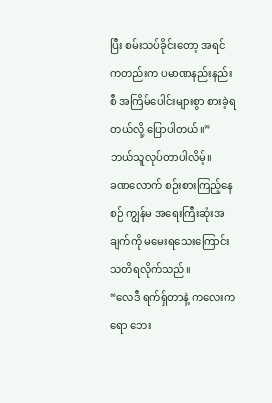ပြီး စမ်းသပ်ခိုင်းတော့ အရင်ကတည်းက ပမာဏနည်းနည်းစီ အကြိမ်ပေါင်းများစွာ စားခဲ့ရတယ်လို့ ပြောပါတယ်။”
ဘယ်သူလုပ်တာပါလိမ့်။
ခဏလောက် စဉ်းစားကြည့်နေစဉ် ကျွန်မ အရေးကြီးဆုံးအချက်ကို မမေးရသေးကြောင်း သတိရလိုက်သည်။
“လေဒီ ရက်ရှ်တာနဲ့ ကလေးကရော ဘေး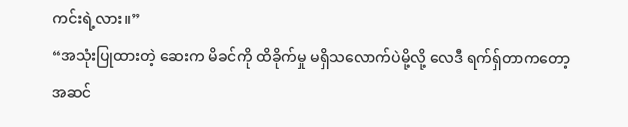ကင်းရဲ့လား။”
“အသုံးပြုထားတဲ့ ဆေးက မိခင်ကို ထိခိုက်မှု မရှိသလောက်ပဲမို့လို့ လေဒီ ရက်ရှ်တာကတော့ အဆင်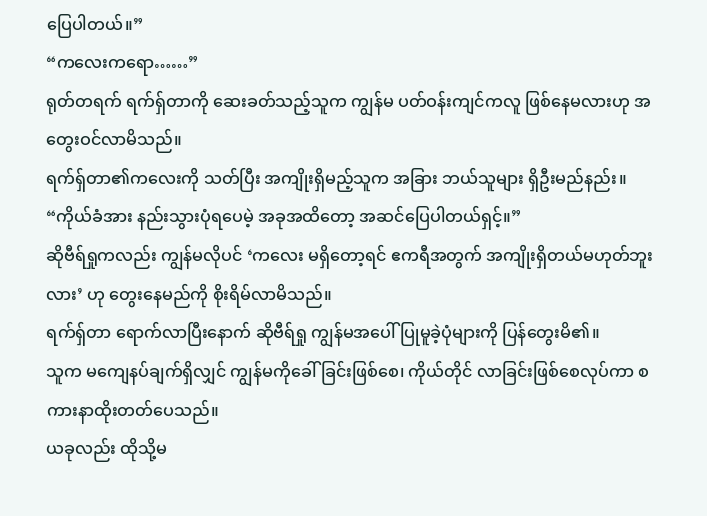ပြေပါတယ်။”
“ကလေးကရော……”
ရုတ်တရက် ရက်ရှ်တာကို ဆေးခတ်သည့်သူက ကျွန်မ ပတ်ဝန်းကျင်ကလူ ဖြစ်နေမလားဟု အတွေးဝင်လာမိသည်။
ရက်ရှ်တာ၏ကလေးကို သတ်ပြီး အကျိုးရှိမည့်သူက အခြား ဘယ်သူများ ရှိဦးမည်နည်း။
“ကိုယ်ခံအား နည်းသွားပုံရပေမဲ့ အခုအထိတော့ အဆင်ပြေပါတယ်ရှင့်။”
ဆိုဗီရ်ရှုကလည်း ကျွန်မလိုပင် ‘ကလေး မရှိတော့ရင် ဧကရီအတွက် အကျိုးရှိတယ်မဟုတ်ဘူးလား’ ဟု တွေးနေမည်ကို စိုးရိမ်လာမိသည်။
ရက်ရှ်တာ ရောက်လာပြီးနောက် ဆိုဗီရ်ရှု ကျွန်မအပေါ် ပြုမူခဲ့ပုံများကို ပြန်တွေးမိ၏။
သူက မကျေနပ်ချက်ရှိလျှင် ကျွန်မကိုခေါ်ခြင်းဖြစ်စေ၊ ကိုယ်တိုင် လာခြင်းဖြစ်စေလုပ်ကာ စကားနာထိုးတတ်ပေသည်။
ယခုလည်း ထိုသို့မ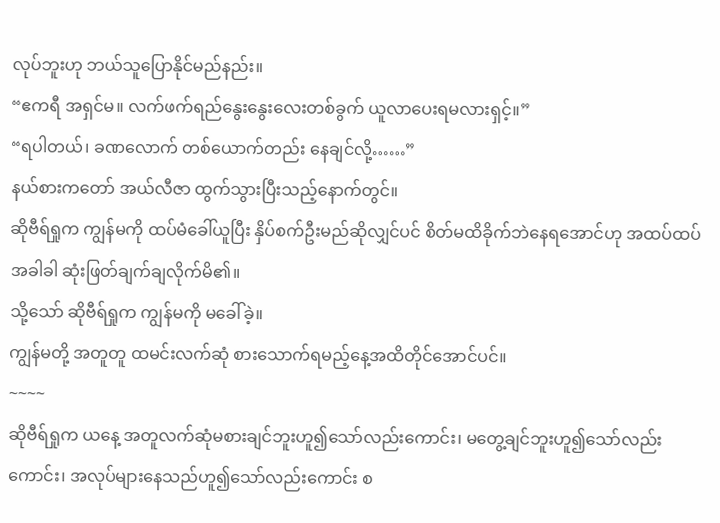လုပ်ဘူးဟု ဘယ်သူပြောနိုင်မည်နည်း။
“ဧကရီ အရှင်မ။ လက်ဖက်ရည်နွေးနွေးလေးတစ်ခွက် ယူလာပေးရမလားရှင့်။”
“ရပါတယ်၊ ခဏလောက် တစ်ယောက်တည်း နေချင်လို့……”
နယ်စားကတော် အယ်လီဇာ ထွက်သွားပြီးသည့်နောက်တွင်။
ဆိုဗီရ်ရှုက ကျွန်မကို ထပ်မံခေါ်ယူပြီး နှိပ်စက်ဦးမည်ဆိုလျှင်ပင် စိတ်မထိခိုက်ဘဲနေရအောင်ဟု အထပ်ထပ်အခါခါ ဆုံးဖြတ်ချက်ချလိုက်မိ၏။
သို့သော် ဆိုဗီရ်ရှုက ကျွန်မကို မခေါ်ခဲ့။
ကျွန်မတို့ အတူတူ ထမင်းလက်ဆုံ စားသောက်ရမည့်နေ့အထိတိုင်အောင်ပင်။
~~~~
ဆိုဗီရ်ရှုက ယနေ့ အတူလက်ဆုံမစားချင်ဘူးဟူ၍သော်လည်းကောင်း၊ မတွေ့ချင်ဘူးဟူ၍သော်လည်းကောင်း၊ အလုပ်များနေသည်ဟူ၍သော်လည်းကောင်း စ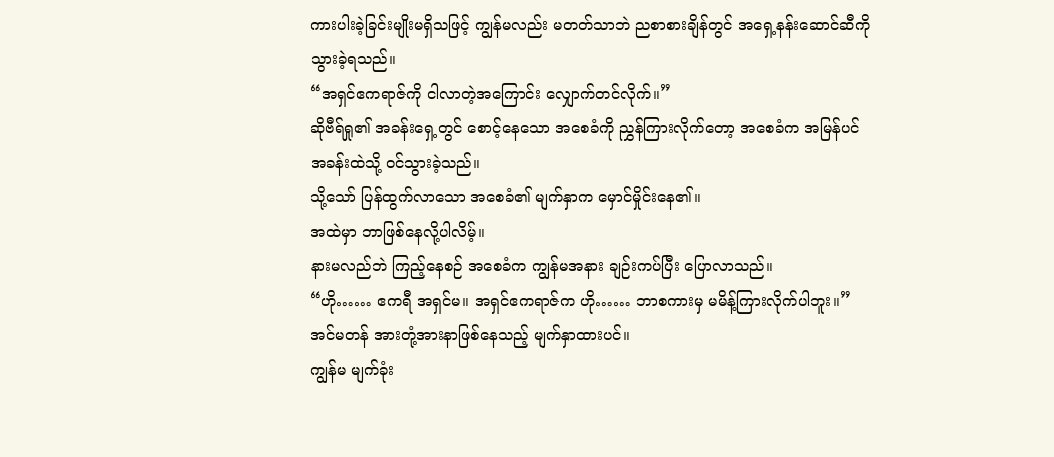ကားပါးခဲ့ခြင်းမျိုးမရှိသဖြင့် ကျွန်မလည်း မတတ်သာဘဲ ညစာစားချိန်တွင် အရှေ့နန်းဆောင်ဆီကို သွားခဲ့ရသည်။
“အရှင်ဧကရာဇ်ကို ငါလာတဲ့အကြောင်း လျှောက်တင်လိုက်။”
ဆိုဗီရ်ရှု၏ အခန်းရှေ့တွင် စောင့်နေသော အစေခံကို ညွှန်ကြားလိုက်တော့ အစေခံက အမြန်ပင် အခန်းထဲသို့ ဝင်သွားခဲ့သည်။
သို့သော် ပြန်ထွက်လာသော အစေခံ၏ မျက်နှာက မှောင်မှိုင်းနေ၏။
အထဲမှာ ဘာဖြစ်နေလို့ပါလိမ့်။
နားမလည်ဘဲ ကြည့်နေစဉ် အစေခံက ကျွန်မအနား ချဉ်းကပ်ပြီး ပြောလာသည်။
“ဟို…… ဧကရီ အရှင်မ။ အရှင်ဧကရာဇ်က ဟို…… ဘာစကားမှ မမိန့်ကြားလိုက်ပါဘူး။”
အင်မတန် အားတုံ့အားနာဖြစ်နေသည့် မျက်နှာထားပင်။
ကျွန်မ မျက်ခုံး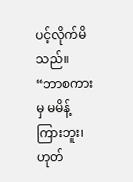ပင့်လိုက်မိသည်။
“ဘာစကားမှ မမိန့်ကြားဘူး၊ ဟုတ်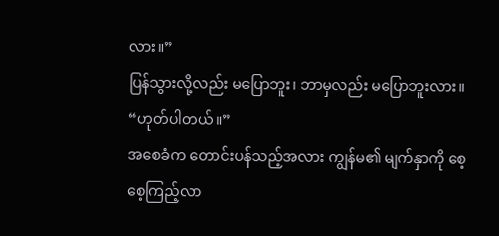လား။”
ပြန်သွားလို့လည်း မပြောဘူး၊ ဘာမှလည်း မပြောဘူးလား။
“ဟုတ်ပါတယ်။”
အစေခံက တောင်းပန်သည့်အလား ကျွန်မ၏ မျက်နှာကို စေ့စေ့ကြည့်လာ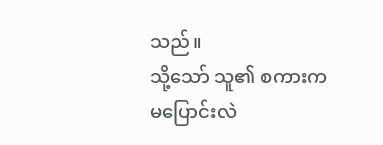သည်။
သို့သော် သူ၏ စကားက မပြောင်းလဲ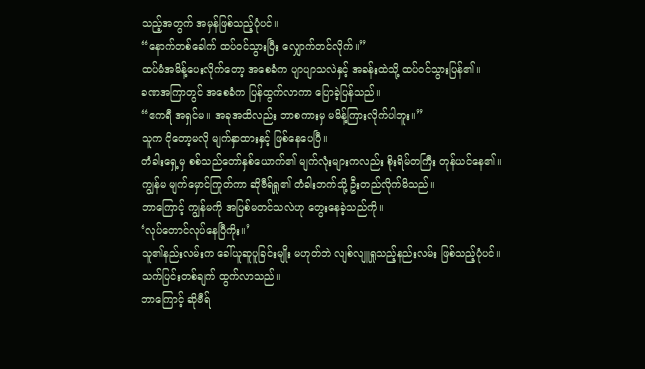သည့်အတွက် အမှန်ဖြစ်သည့်ပုံပင်။
“နောက်တစ်ခေါက် ထပ်ဝင်သွားပြီး လျှောက်တင်လိုက်။”
ထပ်မံအမိန့်ပေးလိုက်တော့ အစေခံက ပျာပျာသလဲနှင့် အခန်းထဲသို့ ထပ်ဝင်သွားပြန်၏။
ခဏအကြာတွင် အစေခံက ပြန်ထွက်လာကာ ပြောခဲ့ပြန်သည်။
“ဧကရီ အရှင်မ။ အခုအထိလည်း ဘာစကားမှ မမိန့်ကြားလိုက်ပါဘူး။”
သူက ငိုတော့မလို မျက်နှာထားနှင့် ဖြစ်နေပေပြီ။
တံခါးရှေ့မှ စစ်သည်တော်နှစ်ယောက်၏ မျက်လုံးများကလည်း စိုးရိမ်တကြီး တုန်ယင်နေ၏။
ကျွန်မ မျက်မှောင်ကြုတ်ကာ ဆိုဗီရ်ရှု၏ တံခါးဘက်သို့ ဦးတည်လိုက်မိသည်။
ဘာကြောင့် ကျွန်မကို အပြစ်မတင်သလဲဟု တွေးနေခဲ့သည်ကို။
‘လုပ်တောင်လုပ်နေပြီကိုး။’
သူ၏နည်းလမ်းက ခေါ်ယူဆူပူခြင်းမျိုး မဟုတ်ဘဲ လျစ်လျူရှုသည့်နည်းလမ်း ဖြစ်သည့်ပုံပင်။
သက်ပြင်းတစ်ချက် ထွက်လာသည်။
ဘာကြောင့် ဆိုဗီရ်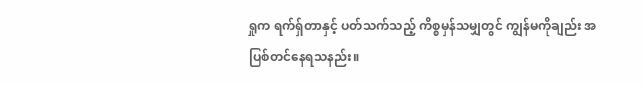ရှုက ရက်ရှ်တာနှင့် ပတ်သက်သည့် ကိစ္စမှန်သမျှတွင် ကျွန်မကိုချည်း အပြစ်တင်နေရသနည်း။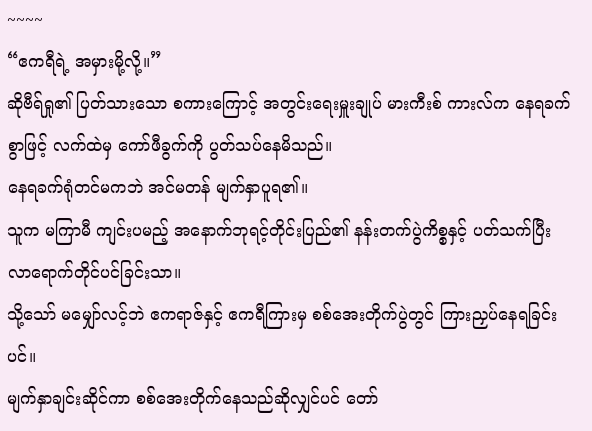~~~~
“ဧကရီရဲ့ အမှားမို့လို့။”
ဆိုဗီရ်ရှု၏ ပြတ်သားသော စကားကြောင့် အတွင်းရေးမှူးချုပ် မားကီးစ် ကားလ်က နေရခက်စွာဖြင့် လက်ထဲမှ ကော်ဖီခွက်ကို ပွတ်သပ်နေမိသည်။
နေရခက်ရုံတင်မကဘဲ အင်မတန် မျက်နှာပူရ၏။
သူက မကြာမီ ကျင်းပမည့် အနောက်ဘုရင့်တိုင်းပြည်၏ နန်းတက်ပွဲကိစ္စနှင့် ပတ်သက်ပြီး လာရောက်တိုင်ပင်ခြင်းသာ။
သို့သော် မမျှော်လင့်ဘဲ ဧကရာဇ်နှင့် ဧကရီကြားမှ စစ်အေးတိုက်ပွဲတွင် ကြားညှပ်နေရခြင်းပင်။
မျက်နှာချင်းဆိုင်ကာ စစ်အေးတိုက်နေသည်ဆိုလျှင်ပင် တော်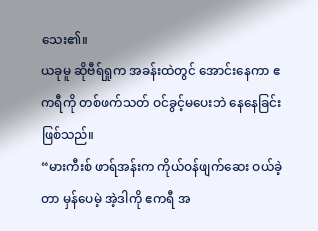သေး၏။
ယခုမူ ဆိုဗီရ်ရှုက အခန်းထဲတွင် အောင်းနေကာ ဧကရီကို တစ်ဖက်သတ် ဝင်ခွင့်မပေးဘဲ နေနေခြင်းဖြစ်သည်။
“မားကီးစ် ဖာရ်အန်းက ကိုယ်ဝန်ဖျက်ဆေး ဝယ်ခဲ့တာ မှန်ပေမဲ့ အဲ့ဒါကို ဧကရီ အ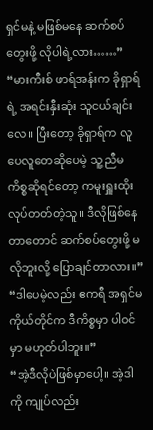ရှင်မနဲ့ မဖြစ်မနေ ဆက်စပ်တွေးဖို့ လိုပါရဲ့လား……”
“မားကီးစ် ဖာရ်အန်းက ခိုရှာရ်ရဲ့ အရင်းနှီးဆုံး သူငယ်ချင်းလေ။ ပြီးတော့ ခိုရှာရ်က လူပေလူတေဆိုပေမဲ့ သူ့ညီမကိစ္စဆိုရင်တော့ ကမူးရှူးထိုးလုပ်တတ်တဲ့သူ။ ဒီလိုဖြစ်နေတာတောင် ဆက်စပ်တွေးဖို့ မလိုဘူးလို့ ပြောချင်တာလား။”
“ဒါပေမဲ့လည်း ဧကရီ အရှင်မကိုယ်တိုင်က ဒီကိစ္စမှာ ပါဝင်မှာ မဟုတ်ပါဘူး။”
“အဲ့ဒီလိုပဲဖြစ်မှာပေါ့။ အဲ့ဒါကို ကျုပ်လည်း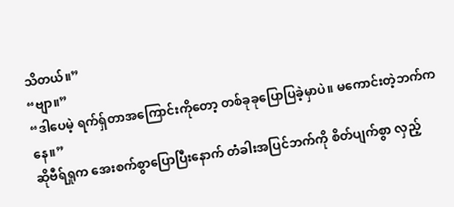သိတယ်။”
“ဗျာ။”
“ဒါပေမဲ့ ရက်ရှ်တာအကြောင်းကိုတော့ တစ်ခုခုပြောပြခဲ့မှာပဲ။ မကောင်းတဲ့ဘက်ကနေ။”
ဆိုဗီရ်ရှုက အေးစက်စွာပြောပြီးနောက် တံခါးအပြင်ဘက်ကို စိတ်ပျက်စွာ လှည့်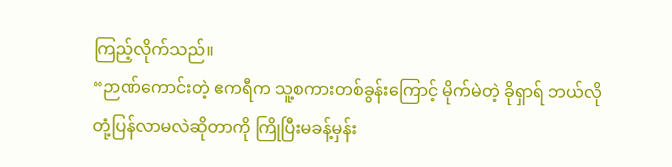ကြည့်လိုက်သည်။
“ဉာဏ်ကောင်းတဲ့ ဧကရီက သူ့စကားတစ်ခွန်းကြောင့် မိုက်မဲတဲ့ ခိုရှာရ် ဘယ်လို တုံ့ပြန်လာမလဲဆိုတာကို ကြိုပြီးမခန့်မှန်း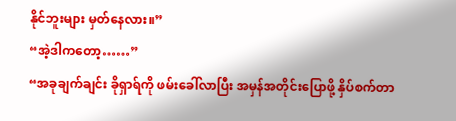နိုင်ဘူးများ မှတ်နေလား။”
“အဲ့ဒါကတော့……”
“အခုချက်ချင်း ခိုရှာရ်ကို ဖမ်းခေါ်လာပြီး အမှန်အတိုင်းပြောဖို့ နှိပ်စက်တာ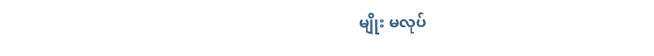မျိုး မလုပ်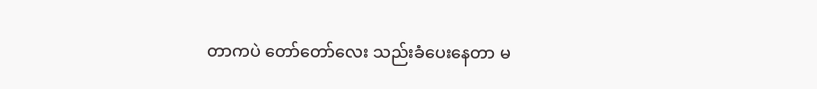တာကပဲ တော်တော်လေး သည်းခံပေးနေတာ မ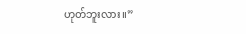ဟုတ်ဘူးလား။”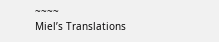~~~~
Miel’s Translations